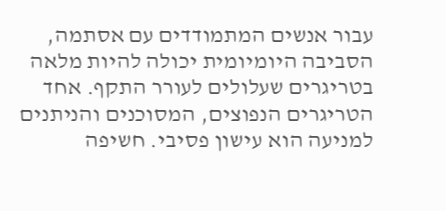עבור אנשים המתמודדים עם אסתמה, הסביבה היומיומית יכולה להיות מלאה בטריגרים שעלולים לעורר התקף. אחד הטריגרים הנפוצים, המסוכנים והניתנים למניעה הוא עישון פסיבי. חשיפה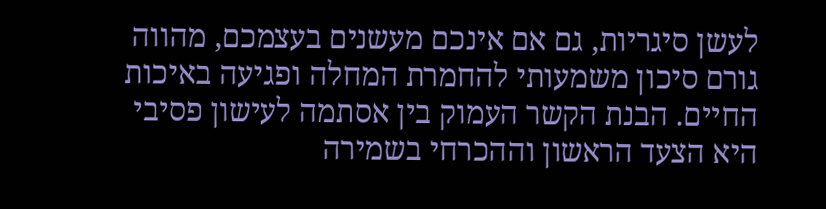לעשן סיגריות, גם אם אינכם מעשנים בעצמכם, מהווה גורם סיכון משמעותי להחמרת המחלה ופגיעה באיכות החיים. הבנת הקשר העמוק בין אסתמה לעישון פסיבי היא הצעד הראשון וההכרחי בשמירה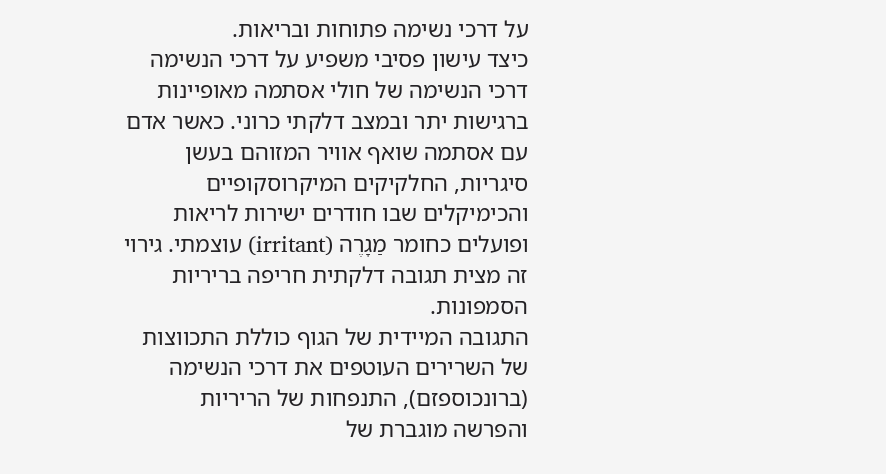על דרכי נשימה פתוחות ובריאות.
כיצד עישון פסיבי משפיע על דרכי הנשימה
דרכי הנשימה של חולי אסתמה מאופיינות ברגישות יתר ובמצב דלקתי כרוני. כאשר אדם עם אסתמה שואף אוויר המזוהם בעשן סיגריות, החלקיקים המיקרוסקופיים והכימיקלים שבו חודרים ישירות לריאות ופועלים כחומר מַגָרֶה (irritant) עוצמתי. גירוי זה מצית תגובה דלקתית חריפה בריריות הסמפונות.
התגובה המיידית של הגוף כוללת התכווצות של השרירים העוטפים את דרכי הנשימה (ברונכוספזם), התנפחות של הריריות והפרשה מוגברת של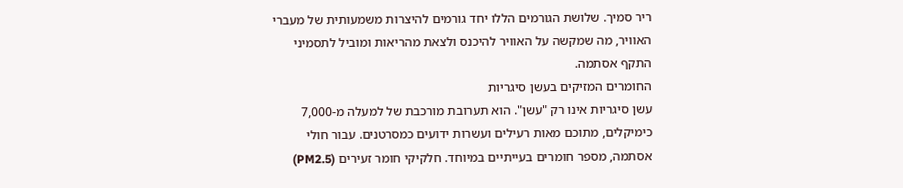ריר סמיך. שלושת הגורמים הללו יחד גורמים להיצרות משמעותית של מעברי האוויר, מה שמקשה על האוויר להיכנס ולצאת מהריאות ומוביל לתסמיני התקף אסתמה.
החומרים המזיקים בעשן סיגריות
עשן סיגריות אינו רק "עשן". הוא תערובת מורכבת של למעלה מ-7,000 כימיקלים, מתוכם מאות רעילים ועשרות ידועים כמסרטנים. עבור חולי אסתמה, מספר חומרים בעייתיים במיוחד. חלקיקי חומר זעירים (PM2.5)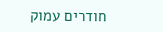חודרים עמוק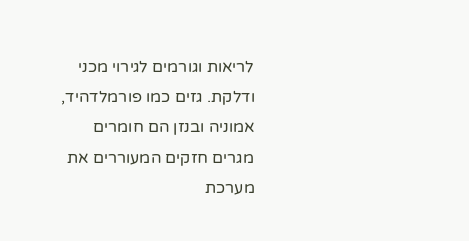לריאות וגורמים לגירוי מכני ודלקת. גזים כמו פורמלדהיד, אמוניה ובנזן הם חומרים מגרים חזקים המעוררים את מערכת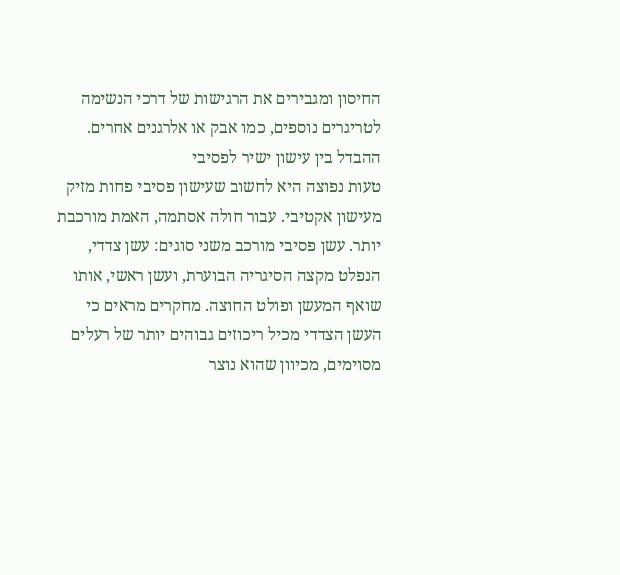החיסון ומגבירים את הרגישות של דרכי הנשימה לטריגרים נוספים, כמו אבק או אלרגנים אחרים.
ההבדל בין עישון ישיר לפסיבי
טעות נפוצה היא לחשוב שעישון פסיבי פחות מזיק מעישון אקטיבי. עבור חולה אסתמה, האמת מורכבת יותר. עשן פסיבי מורכב משני סוגים: עשן צדדי, הנפלט מקצה הסיגריה הבוערת, ועשן ראשי, אותו שואף המעשן ופולט החוצה. מחקרים מראים כי העשן הצדדי מכיל ריכוזים גבוהים יותר של רעלים מסוימים, מכיוון שהוא נוצר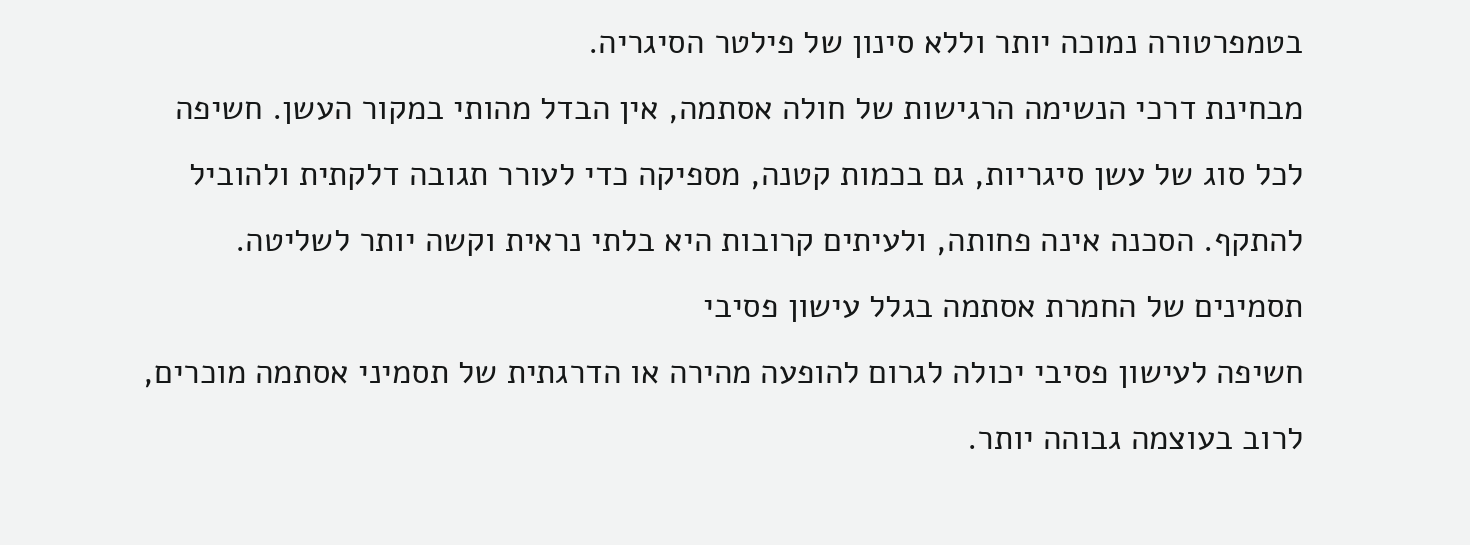בטמפרטורה נמוכה יותר וללא סינון של פילטר הסיגריה.
מבחינת דרכי הנשימה הרגישות של חולה אסתמה, אין הבדל מהותי במקור העשן. חשיפה לכל סוג של עשן סיגריות, גם בכמות קטנה, מספיקה כדי לעורר תגובה דלקתית ולהוביל להתקף. הסכנה אינה פחותה, ולעיתים קרובות היא בלתי נראית וקשה יותר לשליטה.
תסמינים של החמרת אסתמה בגלל עישון פסיבי
חשיפה לעישון פסיבי יכולה לגרום להופעה מהירה או הדרגתית של תסמיני אסתמה מוכרים, לרוב בעוצמה גבוהה יותר.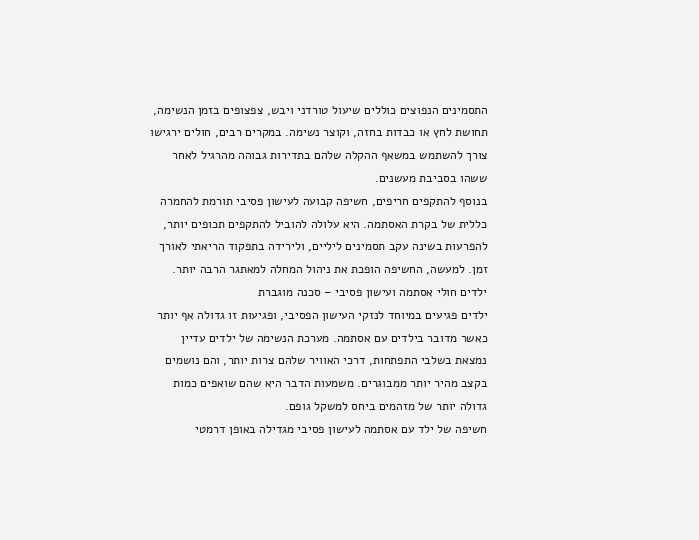התסמינים הנפוצים כוללים שיעול טורדני ויבש, צפצופים בזמן הנשימה, תחושת לחץ או כבדות בחזה, וקוצר נשימה. במקרים רבים, חולים ירגישו צורך להשתמש במשאף ההקלה שלהם בתדירות גבוהה מהרגיל לאחר ששהו בסביבת מעשנים.
בנוסף להתקפים חריפים, חשיפה קבועה לעישון פסיבי תורמת להחמרה כללית של בקרת האסתמה. היא עלולה להוביל להתקפים תכופים יותר, להפרעות בשינה עקב תסמינים ליליים, ולירידה בתפקוד הריאתי לאורך זמן. למעשה, החשיפה הופכת את ניהול המחלה למאתגר הרבה יותר.
ילדים חולי אסתמה ועישון פסיבי – סכנה מוגברת
ילדים פגיעים במיוחד לנזקי העישון הפסיבי, ופגיעות זו גדולה אף יותר כאשר מדובר בילדים עם אסתמה. מערכת הנשימה של ילדים עדיין נמצאת בשלבי התפתחות, דרכי האוויר שלהם צרות יותר, והם נושמים בקצב מהיר יותר ממבוגרים. משמעות הדבר היא שהם שואפים כמות גדולה יותר של מזהמים ביחס למשקל גופם.
חשיפה של ילד עם אסתמה לעישון פסיבי מגדילה באופן דרמטי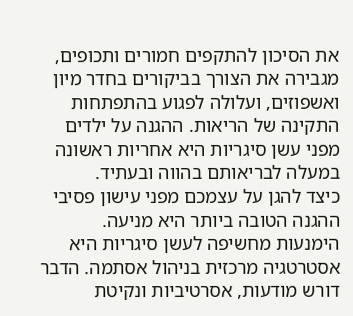את הסיכון להתקפים חמורים ותכופים, מגבירה את הצורך בביקורים בחדר מיון ואשפוזים, ועלולה לפגוע בהתפתחות התקינה של הריאות. ההגנה על ילדים מפני עשן סיגריות היא אחריות ראשונה במעלה לבריאותם בהווה ובעתיד.
כיצד להגן על עצמכם מפני עישון פסיבי
ההגנה הטובה ביותר היא מניעה. הימנעות מחשיפה לעשן סיגריות היא אסטרטגיה מרכזית בניהול אסתמה. הדבר דורש מודעות, אסרטיביות ונקיטת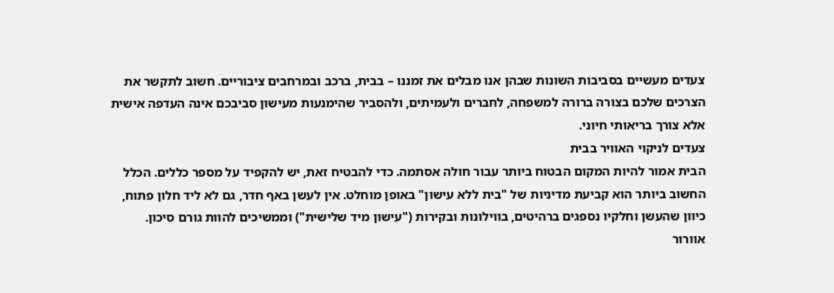צעדים מעשיים בסביבות השונות שבהן אנו מבלים את זמננו – בבית, ברכב ובמרחבים ציבוריים. חשוב לתקשר את הצרכים שלכם בצורה ברורה למשפחה, לחברים ולעמיתים, ולהסביר שהימנעות מעישון סביבכם אינה העדפה אישית אלא צורך בריאותי חיוני.
צעדים לניקוי האוויר בבית
הבית אמור להיות המקום הבטוח ביותר עבור חולה אסתמה. כדי להבטיח זאת, יש להקפיד על מספר כללים. הכלל החשוב ביותר הוא קביעת מדיניות של "בית ללא עישון" באופן מוחלט. אין לעשן באף חדר, גם לא ליד חלון פתוח, כיוון שהעשן וחלקיו נספגים ברהיטים, בווילונות ובקירות ("עישון מיד שלישית") וממשיכים להוות גורם סיכון.
אוורור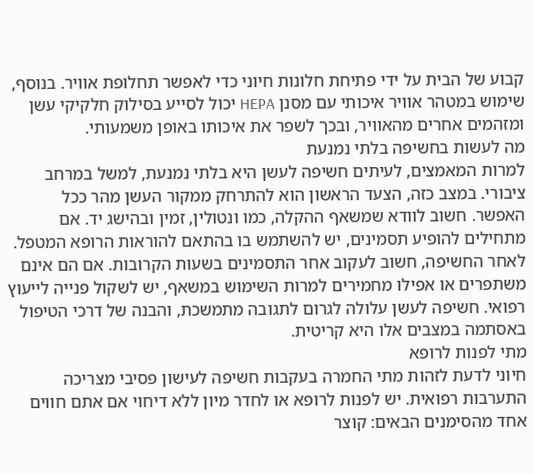קבוע של הבית על ידי פתיחת חלונות חיוני כדי לאפשר תחלופת אוויר. בנוסף, שימוש במטהר אוויר איכותי עם מסנן HEPA יכול לסייע בסילוק חלקיקי עשן ומזהמים אחרים מהאוויר, ובכך לשפר את איכותו באופן משמעותי.
מה לעשות בחשיפה בלתי נמנעת
למרות המאמצים, לעיתים חשיפה לעשן היא בלתי נמנעת, למשל במרחב ציבורי. במצב כזה, הצעד הראשון הוא להתרחק ממקור העשן מהר ככל האפשר. חשוב לוודא שמשאף ההקלה, כמו ונטולין, זמין ובהישג יד. אם מתחילים להופיע תסמינים, יש להשתמש בו בהתאם להוראות הרופא המטפל.
לאחר החשיפה, חשוב לעקוב אחר התסמינים בשעות הקרובות. אם הם אינם משתפרים או אפילו מחמירים למרות השימוש במשאף, יש לשקול פנייה לייעוץ רפואי. חשיפה לעשן עלולה לגרום לתגובה מתמשכת, והבנה של דרכי הטיפול באסתמה במצבים אלו היא קריטית.
מתי לפנות לרופא
חיוני לדעת לזהות מתי החמרה בעקבות חשיפה לעישון פסיבי מצריכה התערבות רפואית. יש לפנות לרופא או לחדר מיון ללא דיחוי אם אתם חווים אחד מהסימנים הבאים: קוצר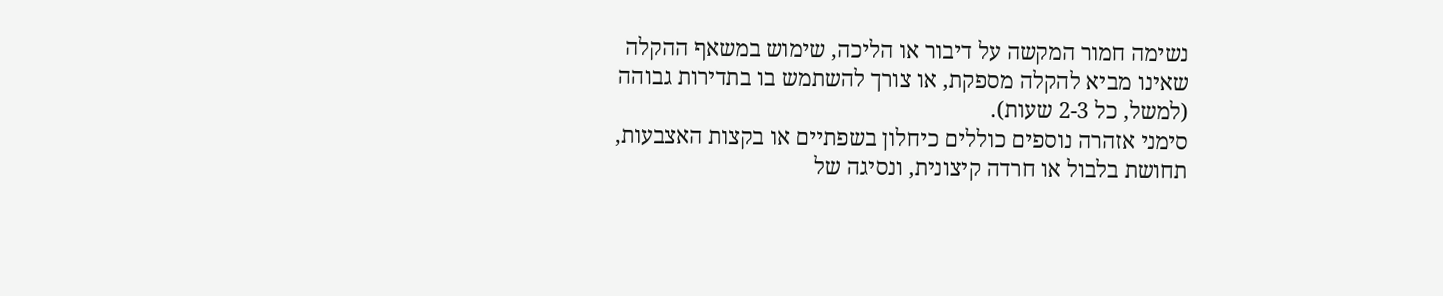נשימה חמור המקשה על דיבור או הליכה, שימוש במשאף ההקלה שאינו מביא להקלה מספקת, או צורך להשתמש בו בתדירות גבוהה (למשל, כל 2-3 שעות).
סימני אזהרה נוספים כוללים כיחלון בשפתיים או בקצות האצבעות, תחושת בלבול או חרדה קיצונית, ונסיגה של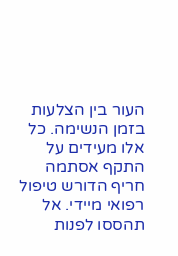העור בין הצלעות בזמן הנשימה. כל אלו מעידים על התקף אסתמה חריף הדורש טיפול רפואי מיידי. אל תהססו לפנות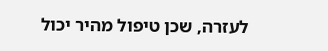לעזרה, שכן טיפול מהיר יכול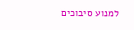למנוע סיבוכים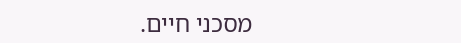מסכני חיים.